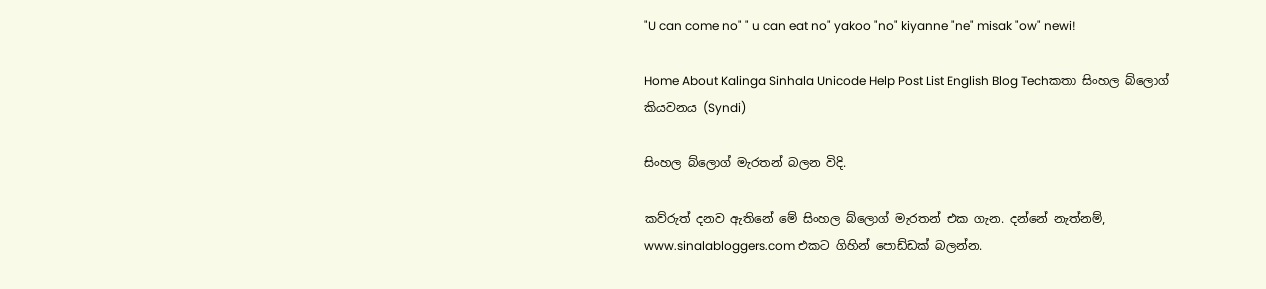"U can come no" " u can eat no" yakoo "no" kiyanne "ne" misak "ow" newi!

Home About Kalinga Sinhala Unicode Help Post List English Blog Techකතා සිංහල බ්ලොග් කියවනය (Syndi)

සිංහල බ්ලොග් මැරතන් බලන විදි.

කව්රුත් දනව ඇතිනේ මේ සිංහල බ්ලොග් මැරතන් එක ගැන. දන්නේ නැත්නම්, www.sinalabloggers.com එකට ගිහින් පොඩ්ඩක් බලන්න.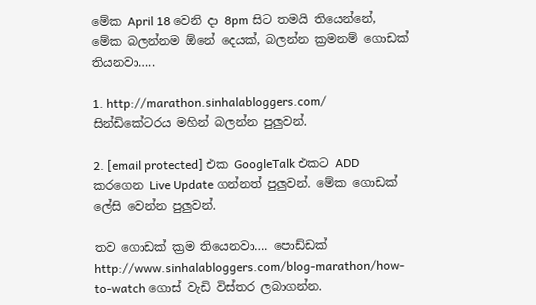මේක April 18 වෙනි දා 8pm සිට තමයි තියෙන්නේ, මේක බලන්නම ඕනේ දෙයක්, බලන්න ක්‍රමනම් ගොඩක් තියනවා…..

1. http://marathon.sinhalabloggers.com/ සින්ඩිකේටරය මහින් බලන්න පුලුවන්.

2. [email protected] එක GoogleTalk එකට ADD කරගෙන Live Update ගන්නත් පුලුවන්. මේක ගොඩක් ලේසි වෙන්න පුලුවන්.

තව ගොඩක් ක්‍රම තියෙනවා…. පොඩ්ඩක් http://www.sinhalabloggers.com/blog-marathon/how-to-watch ගොස් වැඩි විස්තර ලබාගන්න.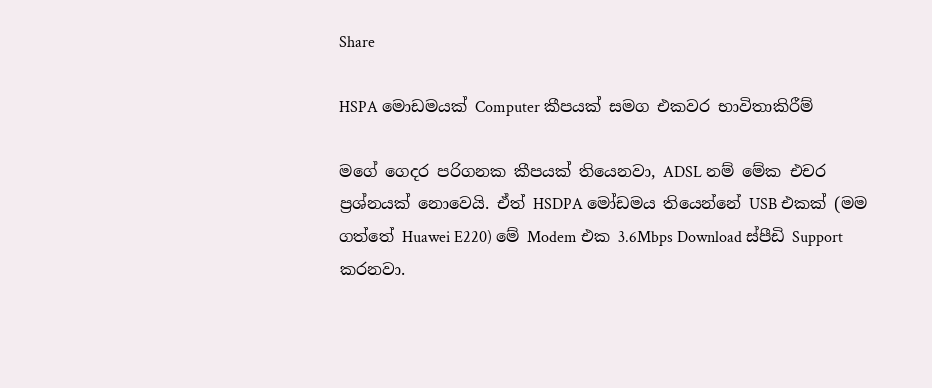Share

HSPA මොඩමයක් Computer කීපයක් සමග එකවර භාවිතාකිරීම්

මගේ ගෙදර පරිගනක කීපයක් තියෙනවා, ADSL නම් මේක එචර ප්‍රශ්නයක් නොවෙයි. ඒත් HSDPA මෝඩමය තියෙන්නේ USB එකක් (මම ගත්තේ Huawei E220) මේ Modem එක 3.6Mbps Download ස්පීඩි Support කරනවා.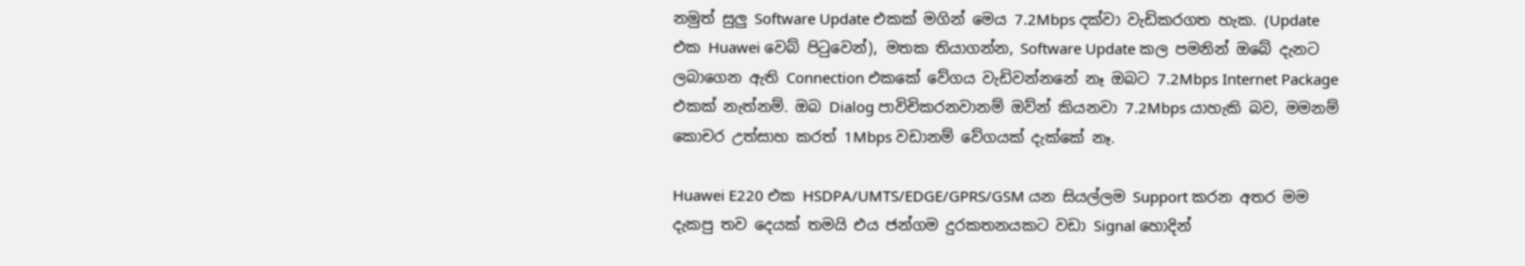නමුත් සුලු Software Update එකක් මගින් මෙය 7.2Mbps දක්වා වැඩිකරගත හැක. (Update එක Huawei වෙබ් පිටුවෙන්), මතක තියාගන්න, Software Update කල පමනින් ඔබේ දැනට ලබාගෙන ඇති Connection එකකේ වේගය වැඩිවන්නනේ නෑ ඔබට 7.2Mbps Internet Package එකක් නැත්නම්. ඔබ Dialog පාවිචිකරනවානම් ඔව්න් කියනවා 7.2Mbps යාහැකි බව, මමනම් කොචර උත්සාහ කරත් 1Mbps වඩානම් වේගයක් දැක්කේ නෑ.

Huawei E220 එක HSDPA/UMTS/EDGE/GPRS/GSM යන සියල්ලම Support කරන අතර මම දැකපු තව දෙයක් තමයි එය ජන්ගම දුරකතනයකට වඩා Signal හොදින්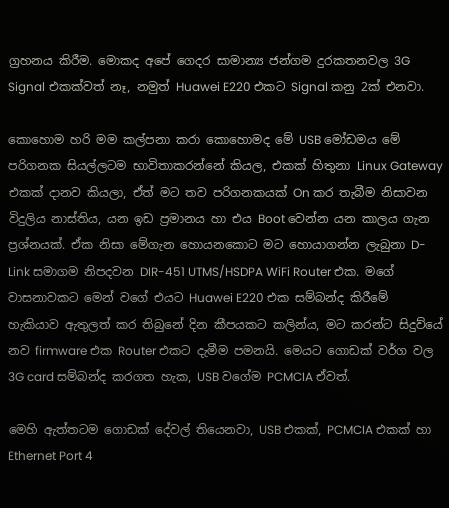ග්‍රහනය කිරීම. මොකද අපේ ගෙදර සාමාන්‍ය ජන්ගම දුරකතනවල 3G Signal එකක්වත් නෑ, නමුත් Huawei E220 එකට Signal කනු 2ක් එනවා.

කොහොම හරි මම කල්පනා කරා කොහොමද මේ USB මෝඩමය මේ පරිගනක සියල්ලටම භාවිතාකරන්නේ කියල, එකක් හිතුනා Linux Gateway එකක් දානව කියලා, ඒත් මට තව පරිගනකයක් On කර තැබීම නිසාවන විදුලිය නාස්තිය, යන ඉඩ ප්‍රමානය හා එය Boot වෙන්න යන කාලය ගැන ප්‍රශ්නයක්. ඒක නිසා මේගැන හොයනකොට මට හොයාගන්න ලැබුනා D-Link සමාගම නිපදවන DIR-451 UTMS/HSDPA WiFi Router එක. මගේ වාසනාවකට මෙන් වගේ එයට Huawei E220 එක සම්බන්ද කිරීමේ හැකියාව ඇතුලත් කර තිබුනේ දින කීපයකට කලින්ය, මට කරන්ට සිදුව්යේ නව firmware එක Router එකට දැමීම පමනයි. මෙයට ගොඩක් වර්ග වල 3G card සම්බන්ද කරගත හැක, USB වගේම PCMCIA ඒවත්.

මෙහි ඇත්තටම ගොඩක් දේවල් තියෙනවා, USB එකක්, PCMCIA එකක් හා Ethernet Port 4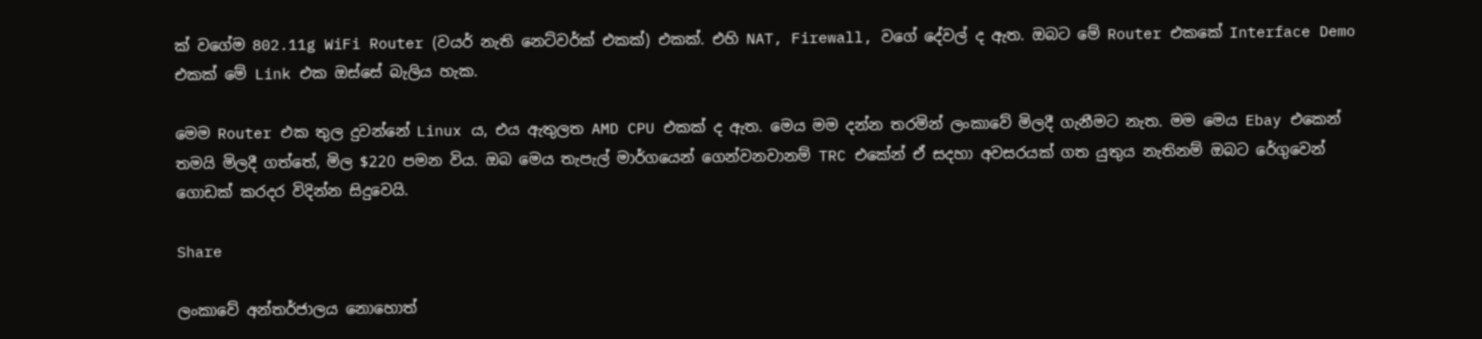ක් වගේම 802.11g WiFi Router (වයර් නැති නෙට්වර්ක් එකක්) එකක්. එහි NAT, Firewall, වගේ දේවල් ද ඇත. ඔබට මේ Router එකකේ Interface Demo එකක් මේ Link එක ඔස්සේ බැලිය හැක.

මෙම Router එක තුල දුවන්නේ Linux ය, එය ඇතුලත AMD CPU එකක් ද ඇත. මෙය මම දන්න තරමින් ලංකාවේ මිලදී ගැනීමට නැත. මම මෙය Ebay එකෙන් තමයි මිලදී ගත්තේ, මිල $220 පමන විය. ඔබ මෙය තැපැල් මාර්ගයෙන් ගෙන්වනවානම් TRC එකේන් ඒ සදහා අවසරයක් ගත යුතුය නැතිනම් ඔබට රේගුවෙන් ගොඩක් කරදර විදින්න සිදුවෙයි.

Share

ලංකාවේ අන්තර්ජාලය නොහොත්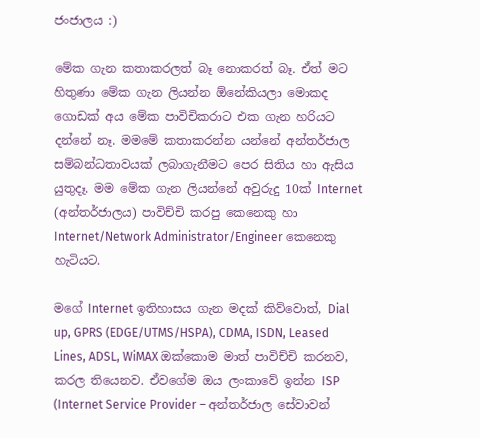ජංජාලය :)

මේක ගැන කතාකරලත් බෑ නොකරත් බෑ. ඒත් මට හිතුණා මේක ගැන ලියන්න ඕනේකියලා මොකද ගොඩක් අය මේක පාවිචිකරාට එක ගැන හරියට දන්නේ නෑ. මමමේ කතාකරන්න යන්නේ අන්තර්ජාල සම්බන්ධතාවයක් ලබාගැනීමට පෙර සිතිය හා ඇසිය යුතුදෑ. මම මේක ගැන ලියන්නේ අවුරුදු 10ක් Internet (අන්තර්ජාලය) පාවිච්චි කරපු කෙනෙකු හා Internet/Network Administrator/Engineer කෙනෙකු හැටියට.

මගේ Internet ඉතිහාසය ගැන මදක් කිව්වොත්, Dial up, GPRS (EDGE/UTMS/HSPA), CDMA, ISDN, Leased Lines, ADSL, WiMAX ඔක්කොම මාත් පාවිච්චි කරනව, කරල තියෙනව. ඒවගේම ඔය ලංකාවේ ඉන්න ISP (Internet Service Provider – අන්තර්ජාල සේවාවන්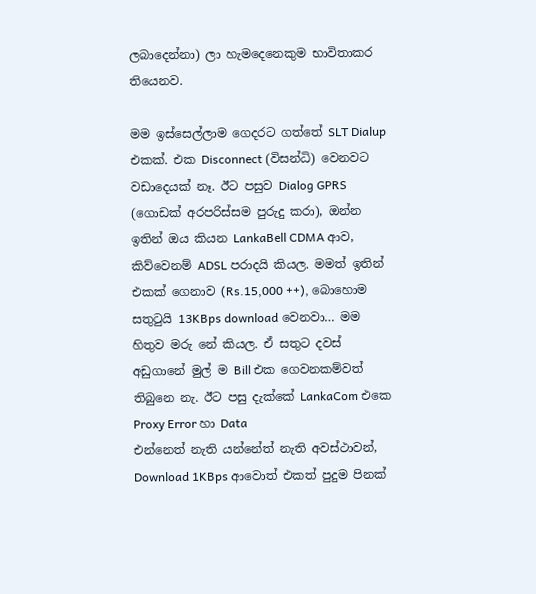ලබාදෙන්නා) ලා හැමදෙනෙකුම භාවිතාකර තියෙනව.

මම ඉස්සෙල්ලාම ගෙදරට ගත්තේ SLT Dialup එකක්. එක Disconnect (විසන්ධි) වෙනවට වඩාදෙයක් නෑ. ඊට පසුව Dialog GPRS (ගොඩක් අරපරිස්සම පුරුදු කරා), ඔන්න ඉතින් ඔය කියන LankaBell CDMA ආව, කිව්වෙනම් ADSL පරාදයි කියල. මමත් ඉතින් එකක් ගෙනාව (Rs.15,000 ++), බොහොම සතුටුයි 13KBps download වෙනවා… මම හිතුව මරු නේ කියල. ඒ සතුට දවස් අඩුගානේ මුල් ම Bill එක ගෙවනකම්වත් තිබුනෙ නැ. ඊට පසු දැක්කේ LankaCom එකෙ Proxy Error හා Data
එන්නෙත් නැති යන්නේත් නැති අවස්ථාවන්, Download 1KBps ආවොත් එකත් පුදුම පිනක්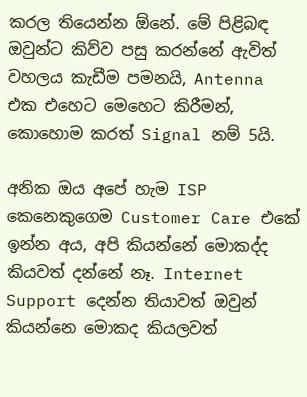කරල තියෙන්න ඕනේ. මේ පිළිබඳ ඔවුන්ට කිව්ව පසු කරන්නේ ඇවිත් වහලය කැඩීම පමනයි, Antenna එක එහෙට මෙහෙට කිරීමන්, කොහොම කරත් Signal නම් 5යි.

අනික ඔය අපේ හැම ISP කෙනෙකුගෙම Customer Care එකේ ඉන්න අය, අපි කියන්නේ මොකද්ද කියවත් දන්නේ නෑ. Internet Support දෙන්න තියාවත් ඔවුන් කියන්නෙ මොකද කියලවත්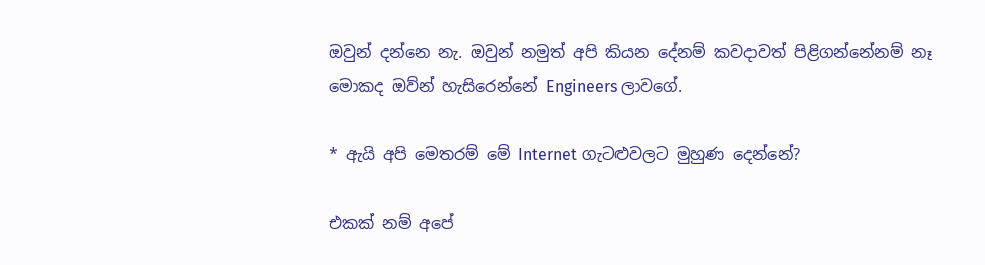ඔවුන් දන්නෙ නැ. ඔවුන් නමුත් අපි කියන දේනම් කවදාවත් පිළිගන්නේනම් නෑ මොකද ඔව්න් හැසිරෙන්නේ Engineers ලාවගේ.

* ඇයි අපි මෙතරම් මේ Internet ගැටළුවලට මුහුණ දෙන්නේ?

එකක් නම් අපේ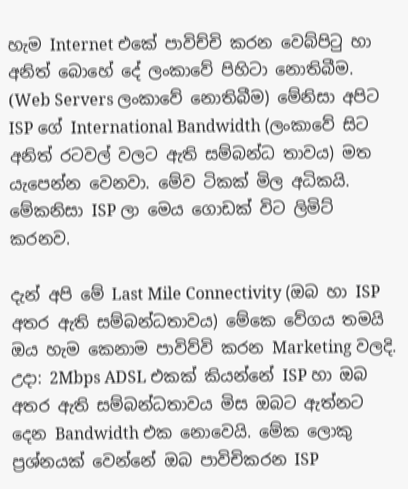හැම Internet එකේ පාවිච්චි කරන වෙබ්පිටු හා අනිත් බොහේ දේ ලංකාවේ පිහිටා නොතිබීම. (Web Servers ලංකාවේ නොතිබීම) මේනිසා අපිට ISP ගේ International Bandwidth (ලංකාවේ සිට අනිත් රටවල් වලට ඇති සම්බන්ධ තාවය) මත යැපෙන්න වෙනවා. මේව ටිකක් මිල අධිකයි. මේකනිසා ISP ලා මෙය ගොඩක් විට ලිමිට් කරනව.

දැන් අපි මේ Last Mile Connectivity (ඔබ හා ISP අතර ඇති සම්බන්ධතාවය) මේකෙ වේගය තමයි ඔය හැම කෙනාම පාවිව්වි කරන Marketing වලදි. උදා: 2Mbps ADSL එකක් කියන්නේ ISP හා ඔබ අතර ඇති සම්බන්ධතාවය මිස ඔබට ඇත්නට දෙන Bandwidth එක නොවෙයි. මේක ලොකු ප්‍රශ්නයක් වෙන්නේ ඔබ පාවිචිකරන ISP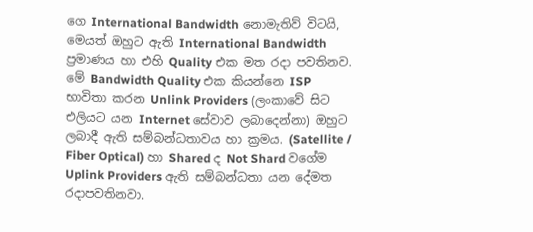ගෙ International Bandwidth නොමැතිව් විටයි, මෙයත් ඔහුට ඇති International Bandwidth ප්‍රමාණය හා එහි Quality එක මත රදා පවතිනව. මේ Bandwidth Quality එක කියන්නෙ ISP භාවිතා කරන Unlink Providers (ලංකාවේ සිට එලියට යන Internet සේවාව ලබාදෙන්නා) ඔහුට ලබාදී ඇති සම්බන්ධතාවය හා ක්‍රමය. (Satellite / Fiber Optical) හා Shared ද Not Shard වගේම Uplink Providers ඇති සම්බන්ධතා යන දේමත රදාපවතිනවා.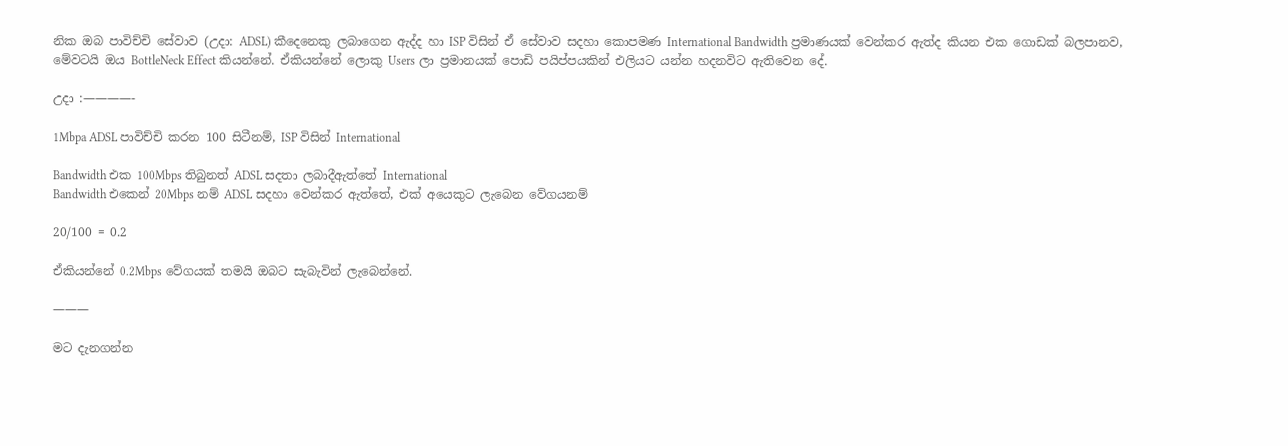නික ඔබ පාවිච්චි සේවාව (උදා: ADSL) කීදෙනෙකු ලබාගෙන ඇද්ද හා ISP විසින් ඒ සේවාව සදහා කොපමණ International Bandwidth ප්‍රමාණයක් වෙන්කර ඇත්ද කියන එක ගොඩක් බලපානව, මේවටයි ඔය BottleNeck Effect කියන්නේ. ඒකියන්නේ ලොකු Users ලා ප්‍රමානයක් පොඩි පයිප්පයකින් එලියට යන්න හදනවිට ඇතිවෙන දේ.

උදා :————-

1Mbpa ADSL පාවිච්චි කරන 100 සිටීනම්, ISP විසින් International

Bandwidth එක 100Mbps තිබුනත් ADSL සදතා ලබාදීඇත්තේ International
Bandwidth එකෙන් 20Mbps නම් ADSL සදහා වෙන්කර ඇත්තේ, එක් අයෙකුට ලැබෙන වේගයනම්

20/100 = 0.2

ඒකියන්නේ 0.2Mbps වේගයක් තමයි ඔබට සැබැවින් ලැබෙන්නේ.

———

මට දැනගන්න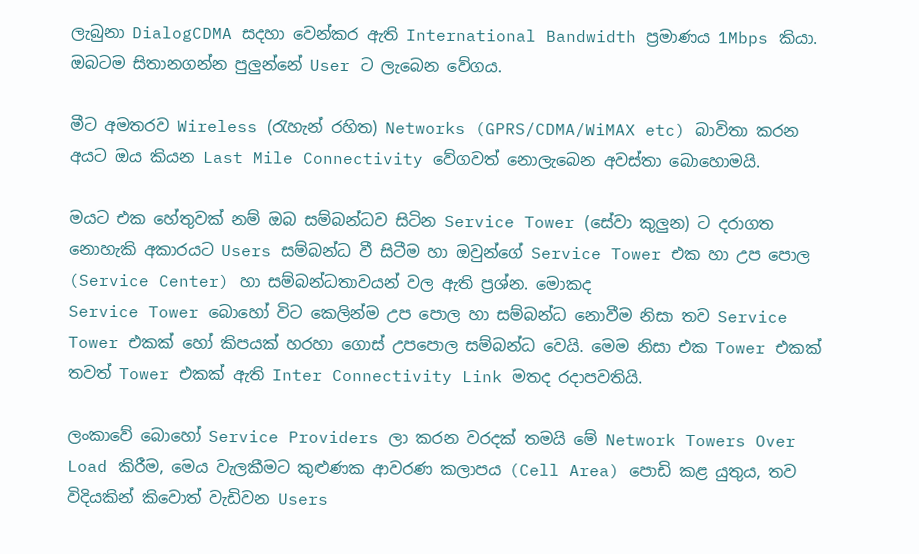ලැබුනා DialogCDMA සදහා වෙන්කර ඇති International Bandwidth ප්‍රමාණය 1Mbps කියා. ඔබටම සිතානගන්න පුලුන්නේ User ට ලැබෙන වේගය.

මීට අමතරව Wireless (රැහැන් රහිත) Networks (GPRS/CDMA/WiMAX etc) බාවිතා කරන අයට ඔය කියන Last Mile Connectivity වේගවත් නොලැබෙන අවස්තා බොහොමයි.

මයට එක හේතුවක් නම් ඔබ සම්බන්ධව සිටින Service Tower (සේවා කුලුන) ට දරාගත නොහැකි අකාරයට Users සම්බන්ධ වී සිටීම හා ඔවුන්ගේ Service Tower එක හා උප පොල (Service Center) හා සම්බන්ධතාවයන් වල ඇති ප්‍රශ්න. මොකද
Service Tower බොහෝ විට කෙලින්ම උප පොල හා සම්බන්ධ නොවීම නිසා තව Service Tower එකක් හෝ කිපයක් හරහා ගොස් උපපොල සම්බන්ධ වෙයි. මෙම නිසා එක Tower එකක් තවත් Tower එකක් ඇති Inter Connectivity Link මතද රදාපවතියි.

ලංකාවේ බොහෝ Service Providers ලා කරන වරදක් තමයි මේ Network Towers Over Load කිරීම, මෙය වැලකීමට කුළුණක ආවරණ කලාපය (Cell Area) පොඩි කළ යුතුය, තව විදියකින් කිවොත් වැඩිවන Users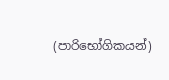(පාරිභෝගිකයන්)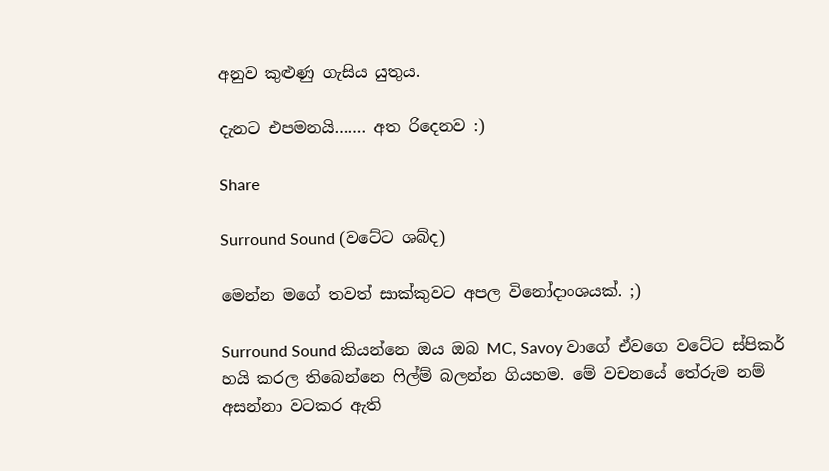අනුව කුළුණු ගැසිය යුතුය.

දැනට එපමනයි……. අත රිදෙනව :)

Share

Surround Sound (වටේට ශබ්ද)

මෙන්න මගේ තවත් සාක්කුවට අපල විනෝදාංශයක්. ;)

Surround Sound කියන්නෙ ඔය ඔබ MC, Savoy වාගේ ඒවගෙ වටේට ස්පිකර් හයි කරල තිබෙන්නෙ ෆිල්ම් බලන්න ගියහම. මේ වචනයේ තේරුම නම් අසන්නා වටකර ඇති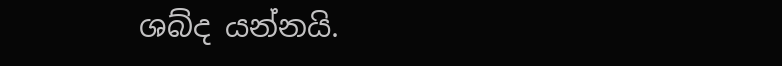ශබ්ද යන්නයි.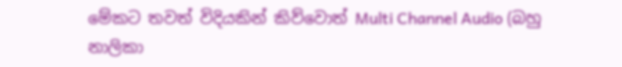මේකට තවත් විදියකින් කිව්වොත් Multi Channel Audio (බහු නාලිකා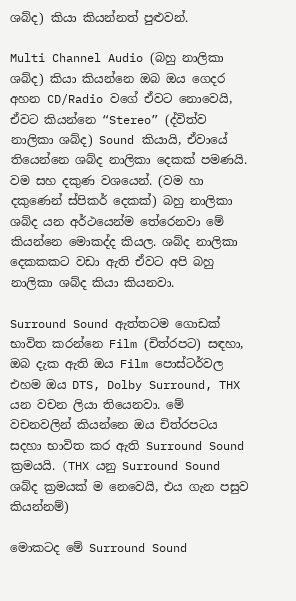ශබ්ද) කියා කියන්නත් පුළුවන්.

Multi Channel Audio (බහු නාලිකා ශබ්ද) කියා කියන්නෙ ඔබ ඔය ගෙදර අහන CD/Radio වගේ ඒවට නොවෙයි, ඒවට කියන්නෙ “Stereo” (ද්විත්ව නාලිකා ‍ශබ්ද) Sound කියායි, ඒවායේ තියෙන්නෙ ශබ්ද නාලිකා දෙකක් පමණයි. වම සහ දකුණ වශයෙන්. (වම හා දකුණෙන් ස්පිකර් දෙකක්) බහු නාලිකා ශබ්ද යන අර්ථයෙන්ම තේරෙනවා මේ කියන්නෙ මොකද්ද කියල. ශබ්ද නාලිකා දෙකකකට වඩා ඇති ඒවට අපි බහු නාලිකා ශබ්ද කියා කියනවා.

Surround Sound ඇත්තටම ගොඩක් භාවිත කරන්නෙ Film (චිත්රපට) සඳහා, ඔබ දැක ඇති ඔය Film පොස්ටර්වල එහම ඔය DTS, Dolby Surround, THX යන වචන ලියා තියෙනවා. මේ වචනවලින් කියන්නෙ ඔය චිත්රපටය සදහා භාවිත කර ඇති Surround Sound ක්‍රමයයි. (THX යනු Surround Sound ශබ්ද ක්‍රමයක් ම නෙවෙයි, එය ගැන පසුව කියන්නම්)

මොකටද මේ Surround Sound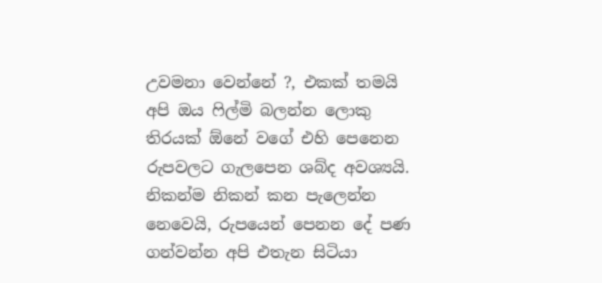උවමනා වෙන්නේ ?, එකක් තමයි අපි ඔය ෆිල්මි බලන්න ලොකු තිරයක් ඕනේ වගේ එහි පෙනෙන රුපවලට ගැලපෙන ශබ්ද අවශ්‍යයි. නිකන්ම නිකන් කන පැලෙන්න නෙවෙයි, රුපයෙන් පෙනන දේ පණ ගන්වන්න අපි එතැන සිටියා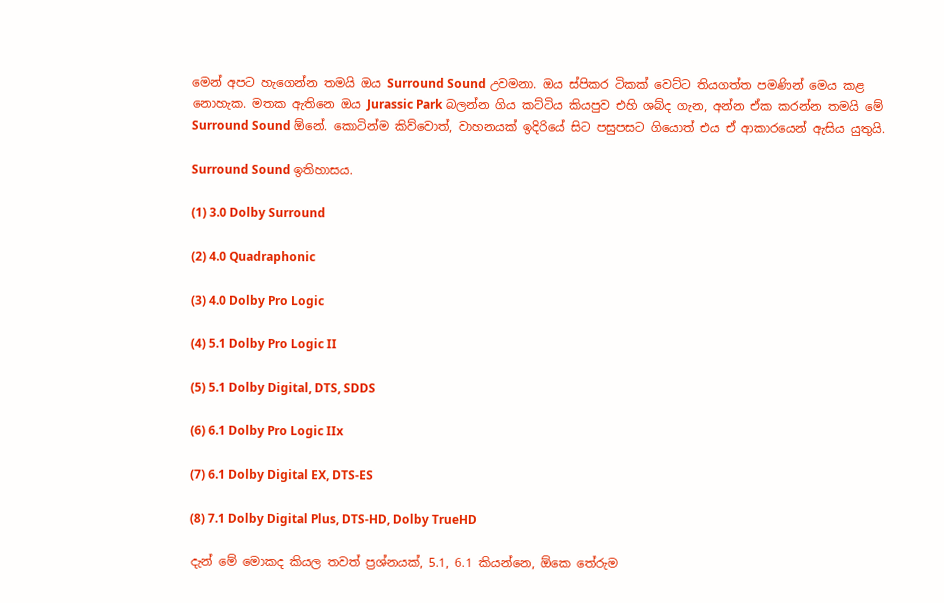මෙන් අපට හැගෙන්න තමයි ඔය Surround Sound උවමනා. ඔය ස්පිකර ටිකක් ව‍ෙට්ට තියගත්ත පමණින් මෙය කළ නොහැක. මතක ඇතිනෙ ඔය Jurassic Park බලන්න ගිය කට්ටිය කියපුව එහි ශබ්ද ගැන, අන්න ඒක කරන්න තමයි මේ Surround Sound ඕනේ. කොටින්ම කිව්වොත්, වාහනයක් ඉදිරියේ සිට පසුපසට ගියොත් එය ඒ ආකාරයෙන් ඇසිය යුතුයි.

Surround Sound ඉතිහාසය.

(1) 3.0 Dolby Surround

(2) 4.0 Quadraphonic

(3) 4.0 Dolby Pro Logic

(4) 5.1 Dolby Pro Logic II

(5) 5.1 Dolby Digital, DTS, SDDS

(6) 6.1 Dolby Pro Logic IIx

(7) 6.1 Dolby Digital EX, DTS-ES

(8) 7.1 Dolby Digital Plus, DTS-HD, Dolby TrueHD

දැන් මේ මොකද කියල තවත් ප්‍රශ්නයක්, 5.1, 6.1 කියන්නෙ, ඕකෙ තේරුම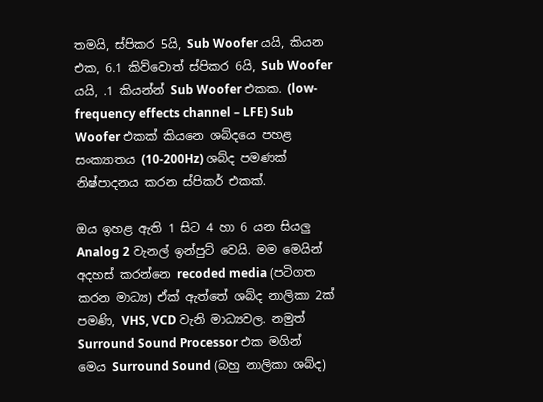තමයි, ස්පිකර 5යි, Sub Woofer යයි, කියන එක, 6.1 කිව්වොත් ස්පිකර 6යි, Sub Woofer යයි, .1 කියන්න් Sub Woofer එකක. (low-frequency effects channel – LFE) Sub Woofer එකක් කියනෙ ශබ්දයෙ පහළ සංක්‍යාතය (10-200Hz) ශබ්ද පමණක් නිෂ්පාදනය කරන ස්පිකර් එකක්.

ඔය ඉහළ ඇති 1 සිට 4 හා 6 යන සියලු Analog 2 වැනල් ඉන්පුට් වෙයි. මම මෙයින් අදහස් කරන්නෙ recoded media (පටිගත කරන මාධ්‍ය) ඒක් ඇත්තේ ශබ්ද නාලිකා 2ක් පමණි, VHS, VCD වැනි මාධ්‍යවල. නමුත් Surround Sound Processor එක මගින් මෙය Surround Sound (බහු නාලිකා ශබ්ද)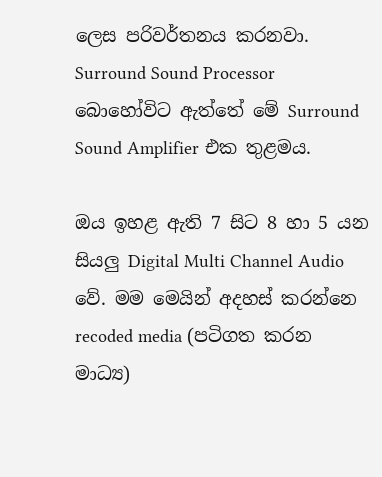ලෙස පරිවර්තනය කරනවා. Surround Sound Processor බොහෝවිට ඇත්තේ මේ Surround Sound Amplifier එක තුළමය.

ඔය ඉහළ ඇති 7 සිට 8 හා 5 යන සියලු Digital Multi Channel Audio වේ. මම මෙයින් අදහස් කරන්නෙ recoded media (පටිගත කරන මාධ්‍ය)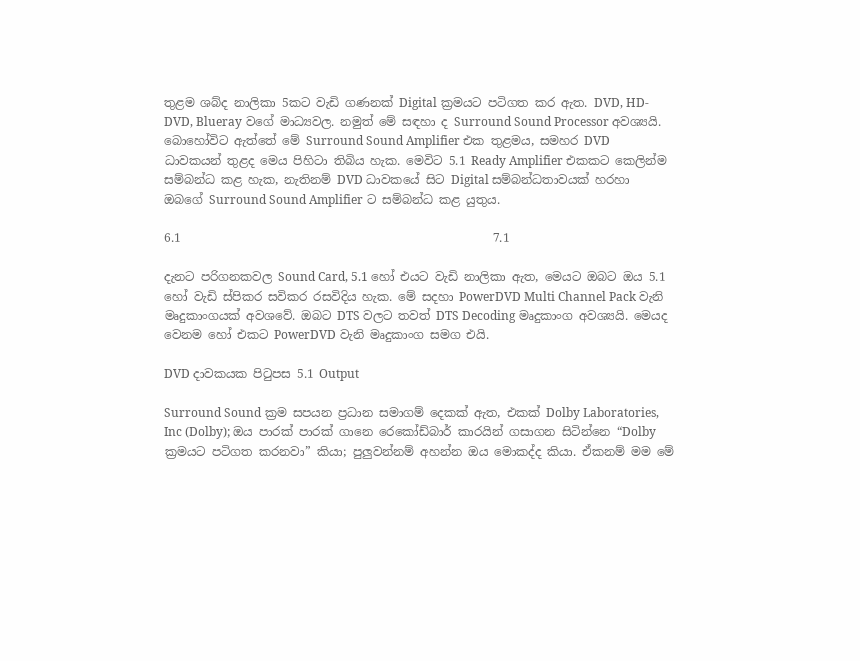තුළම ශබ්ද නාලිකා 5කට වැඩි ගණනක් Digital ක්‍රමයට පටිගත කර ඇත. DVD, HD-DVD, Blueray වගේ මාධ්‍යවල. නමුත් මේ සඳහා ද Surround Sound Processor අවශ්‍යයි. බොහෝවිට ඇත්තේ මේ Surround Sound Amplifier එක තුළමය, සමහර DVD ධාවකයන් තුළද මෙය පිහිටා තිබිය හැක. මෙවිට 5.1 Ready Amplifier එකකට කෙලින්ම සම්බන්ධ කළ හැක, නැතිනම් DVD ධාවකයේ සිට Digital සම්බන්ධතාවයක් හරහා ඔබගේ Surround Sound Amplifier ට සම්බන්ධ කළ යුතුය.

6.1                                                    7.1

දැනට පරිගනකවල Sound Card, 5.1 හෝ එයට වැඩි නාලිකා ඇත, මෙයට ඔබට ඔය 5.1 හෝ වැඩි ස්පිකර සවිකර රසවිදිය හැක. මේ සදහා PowerDVD Multi Channel Pack වැනි මෘදුකාංගයක් අවශවේ. ඔබට DTS වලට තවත් DTS Decoding මෘදුකාංග අවශ්‍යයි. මෙයද වෙනම හෝ එකට PowerDVD වැනි මෘදුකාංග සමග එයි.

DVD දාවකයක පිටුපස 5.1 Output

Surround Sound ක්‍රම සපයන ප්‍රධාන සමාගම් දෙකක් ඇත, එකක් Dolby Laboratories, Inc (Dolby); ඔය පාරක් පාරක් ගානෙ රෙකෝඩ්බාර් කාරයින් ගසාගන සිටින්නෙ “Dolby ක්‍රමයට පටිගත කරනවා” කියා; පුලුවන්නම් අහන්න ඔය මොකද්ද කියා. ඒකනම් මම මේ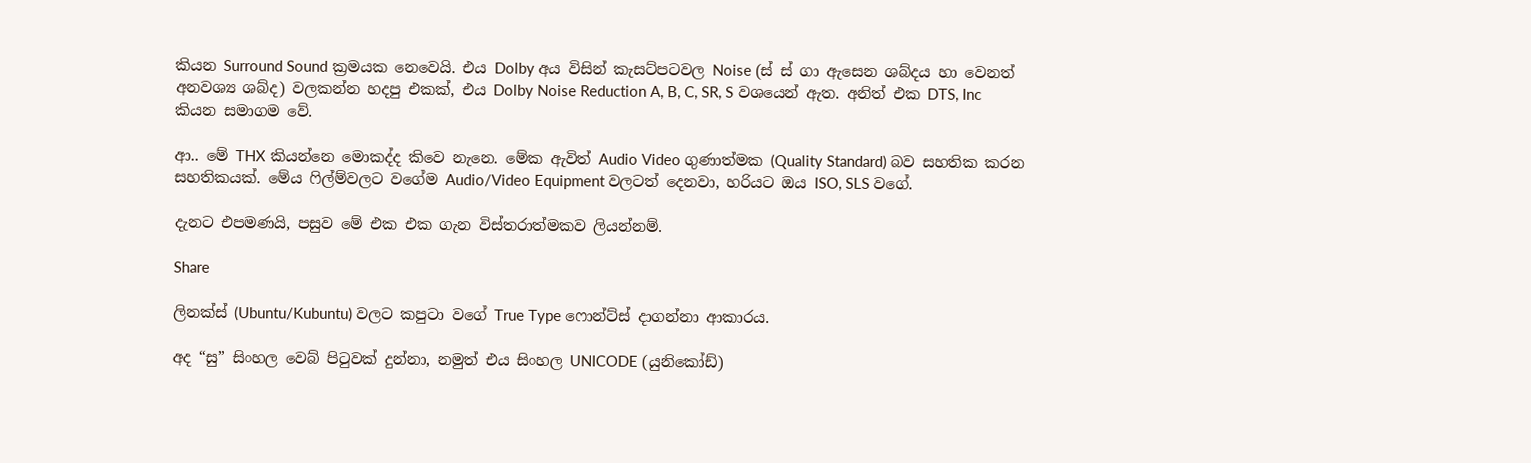කියන Surround Sound ක්‍රමයක නෙවෙයි. එය Dolby අය විසින් කැසට්‍පටවල Noise (ස් ස් ගා ඇසෙන ශබ්දය හා වෙනත් අනවශ්‍ය ශබ්ද) වලකන්න හදපු එකක්, එය Dolby Noise Reduction A, B, C, SR, S වශයෙන් ඇත. අනිත් එක DTS, Inc කියන ‌සමාගම වේ.

ආ.. මේ THX කියන්නෙ මොකද්ද කිවෙ නැනෙ. මේක ඇවිත් Audio Video ගුණාත්මක (Quality Standard) බව සහතික කරන සහතිකයක්. මේය ෆිල්ම්වලට වගේම Audio/Video Equipment වලටත් දෙනවා, හරියට ඔය ISO, SLS වගේ.

දැනට එපමණයි, පසුව මේ එක එක ගැන විස්තරාත්මකව ලියන්නම්.

Share

ලිනක්ස් (Ubuntu/Kubuntu) වලට කපුටා වගේ True Type ෆොන්ට්ස් දාගන්නා ආකාරය.

අද “සු” සිංහල වෙබ් පිටුවක් දුන්නා, නමුත් එය සිංහල UNICODE (යුනිකෝඩ්)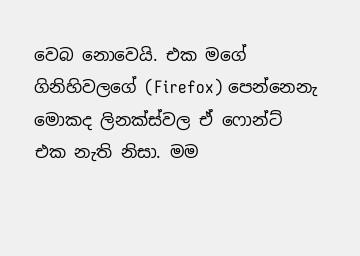වෙබ නොවෙයි. එක මගේ ගිනිහිවලගේ (Firefox) පෙන්නෙනැ මොකද ලිනක්ස්වල ඒ ෆොන්ට් එක නැති නිසා. මම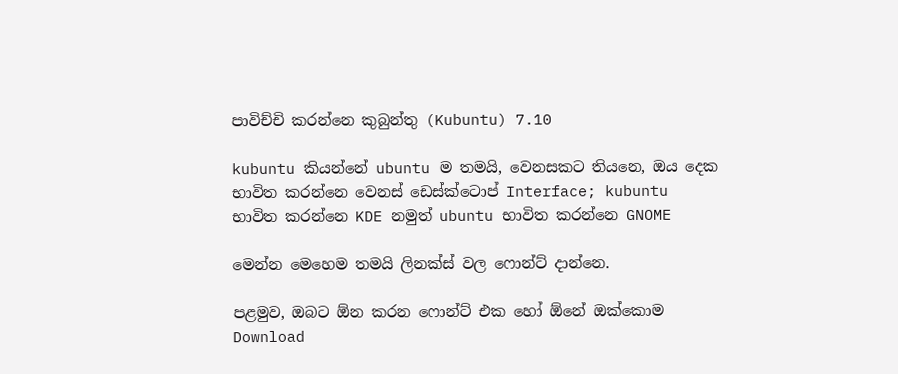පාවිච්චි කරන්නෙ කුබුන්තු (Kubuntu) 7.10

kubuntu කියන්නේ ubuntu ම තමයි, වෙනසකට තියනෙ, ඔය දෙක භාවිත කරන්නෙ වෙනස් ඩෙස්ක්ටොප් Interface; kubuntu භාවිත කරන්නෙ KDE නමුත් ubuntu භාවිත කරන්නෙ GNOME

මෙන්න මෙහෙම තමයි ලිනක්ස් වල ෆොන්ට් දාන්නෙ.

පළමුව, ඔබට ඕන කරන ෆොන්ට් එක හෝ ඕනේ ඔක්කොම Download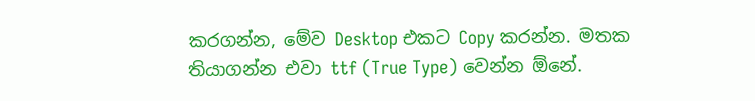කරගන්න, මේව Desktop එකට Copy කරන්න. මතක තියාගන්න එවා ttf (True Type) වෙන්න ඕනේ.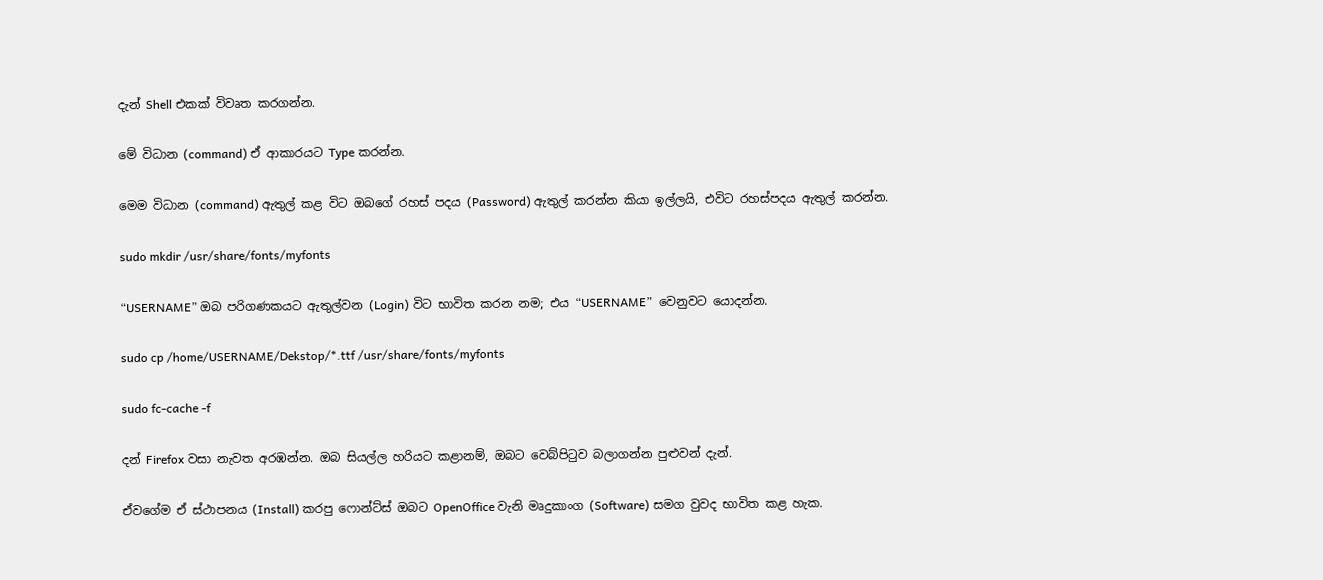දැන් Shell එකක් විවෘත කරගන්න.

මේ විධාන (command) ඒ ආකාරයට Type කරන්න.

මෙම විධාන (command) ඇතුල් කළ විට ඔබගේ රහස් පදය (Password) ඇතුල් කරන්න කියා ඉල්ලයි, එවිට රහස්පදය ඇතුල් කරන්න.

sudo mkdir /usr/share/fonts/myfonts

“USERNAME” ඔබ පරිගණකයට ඇතුල්වන (Login) විට භාවිත කරන නම; එය “USERNAME”  වෙනුවට යොදන්න.

sudo cp /home/USERNAME/Dekstop/*.ttf /usr/share/fonts/myfonts

sudo fc-cache -f

දන් Firefox වසා නැවත අරඹන්න. ඔබ සියල්ල හරියට කළානම්, ඔබට වෙබ්පිටුව බලාගන්න පුළුවන් දැන්.

ඒවගේම ඒ ස්ථාපනය (Install) කරපු ෆොන්ට්ස් ඔබට OpenOffice වැනි මෘදුකාංග (Software) සමග වුවද භාවිත කළ හැක.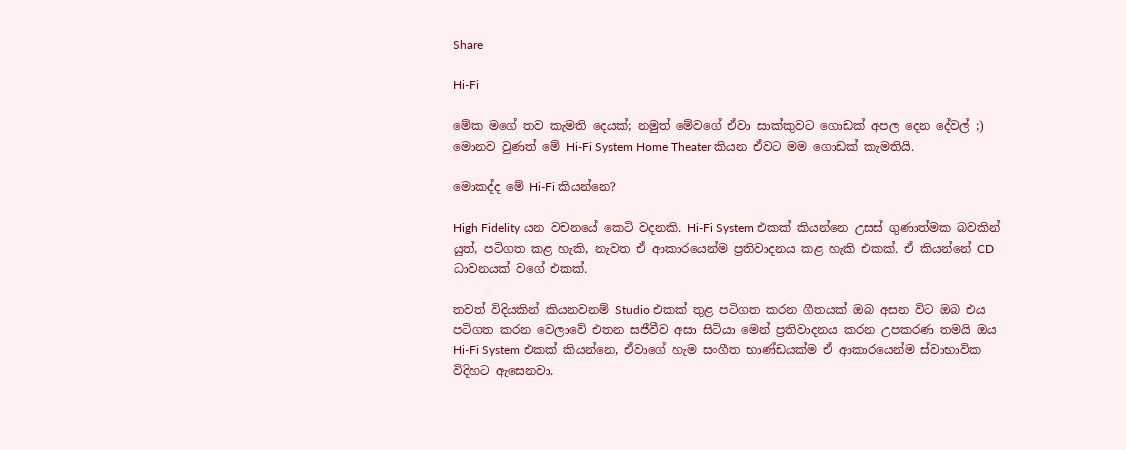Share

Hi-Fi

මේක මගේ තව කැමති දෙයක්; නමුත් මේවගේ ඒවා සාක්කුවට ගොඩක් අපල දෙන දේවල් ;) මොනව වුණත් මේ Hi-Fi System Home Theater කියන ඒවට මම ගොඩක් කැමතියි.

මොකද්ද මේ Hi-Fi කියන්නෙ?

High Fidelity යන වචනයේ කෙටි වදනකි. Hi-Fi System එකක් කියන්නෙ උසස් ගුණාත්මක බවකින් යුත්, පටිගත කළ හැකි, නැවත ඒ ආකාරයෙන්ම ප්‍රතිවාදනය කළ හැකි එකක්. ඒ කියන්නේ CD ධාවනයක් වගේ එකක්.

තවත් විදියකින් කියනවනම් Studio එකක් තුළ පටිගත කරන ගීතයක් ඔබ අසන විට ඔබ එය පටිගත කරන වෙලාවේ එතන සජීවීව අසා සිටියා මෙන් ප්‍රතිවාදනය කරන උපකරණ තමයි ඔය Hi-Fi System එකක් කියන්නෙ, ඒවාගේ හැම සංගීත භාණ්ඩයක්ම ඒ ආකාරයෙන්ම ස්වාභාවික විදිහට ඇසෙනවා.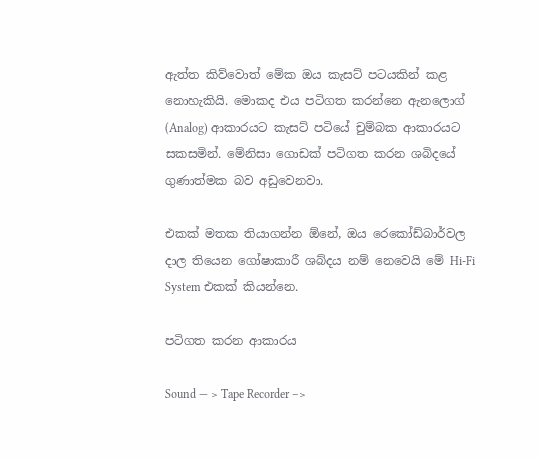ඇත්ත කිව්වොත් මේක ඔය කැසට් පටයකින් කළ නොහැකියි. මොකද එය පටිගත කරන්නෙ ඇනලොග් (Analog) ආකාරයට කැසට් පටියේ චුම්බක ආකාරයට සකසමින්. මේනිසා ගොඩක් පටිගත කරන ශබිදයේ ගුණාත්මක බව අඩුවෙනවා.

එකක් මතක තියාගන්න ඕනේ, ඔය රෙකෝඩ්‍බාර්වල දාල තියෙන ගෝෂාකාරී ශබ්‍දය නම් නෙවෙයි මේ Hi-Fi System එකක් කියන්නෙ.

පටිගත කරන ආකාරය

Sound — > Tape Recorder –>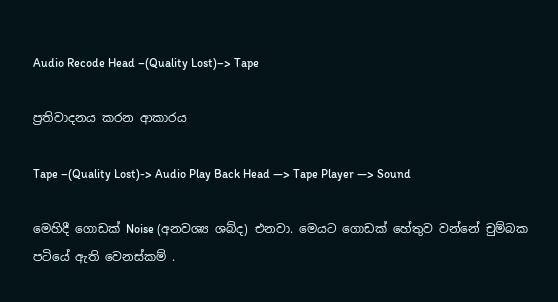Audio Recode Head –(Quality Lost)–> Tape

ප්‍රතිවාදනය කරන ආකාරය

Tape –(Quality Lost)-> Audio Play Back Head —> Tape Player —> Sound

මෙහිදී ගොඩක් Noise (අනවශ්‍ය ශබ්ද) එනවා. මෙයට ගොඩක් හේතුව වන්නේ චුම්බක පටියේ ඇති වෙනස්කම් .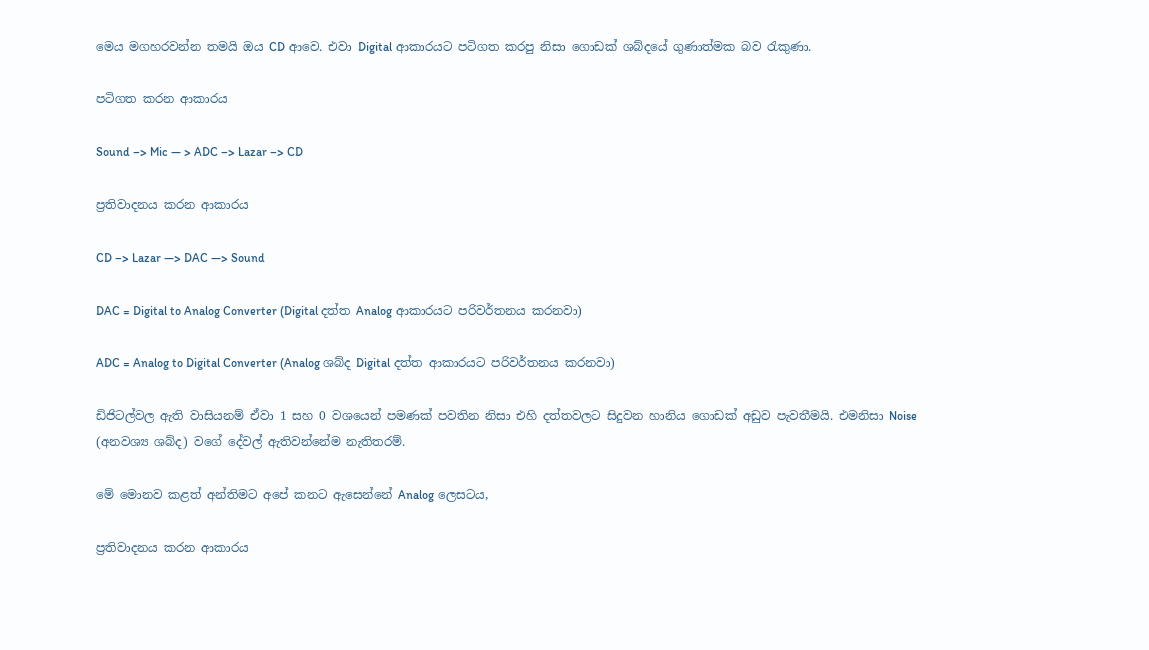මෙය මගහරවන්න තමයි ඔය CD ආවෙ. එවා Digital ආකාරයට පටිගත කරපු නිසා ගොඩක් ශබ්දයේ ගුණාත්මක බව රැකුණා.

පටිගත කරන ආකාරය

Sound –> Mic — > ADC –> Lazar –> CD

ප්‍රතිවාදනය කරන ආකාරය

CD –> Lazar —> DAC —> Sound

DAC = Digital to Analog Converter (Digital දත්ත Analog ආකාරයට පරිවර්තනය කරනවා)

ADC = Analog to Digital Converter (Analog ශබ්ද Digital දත්ත ආකාරයට පරිවර්තනය කරනවා)

ඩිජිටල්වල ඇති වාසියනම් ඒවා 1 සහ 0 වශයෙන් පමණක් පවතින නිසා එහි දත්තවලට සිදුවන හානිය ගොඩක් අඩුව පැවතීමයි. එමනිසා Noise (අනවශ්‍ය ශබ්ද) වගේ දේවල් ඇතිවන්නේම නැතිතරම්.

මේ මොනව කළත් අන්තිමට අපේ කනට ඇසෙන්නේ Analog ලෙසටය,

ප්‍රතිවාදනය කරන ආකාරය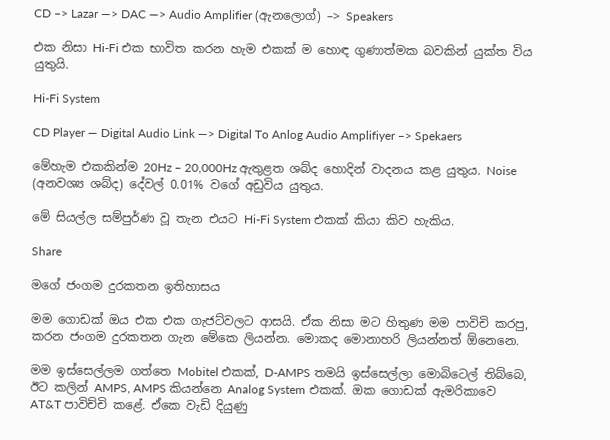CD –> Lazar —> DAC —> Audio Amplifier (ඇනලොග්) –> Speakers

එක නිසා Hi-Fi එක භාවිත කරන හැම එකක් ම හොඳ ගුණාත්මක බවකින් යුක්ත විය යුතුයි.

Hi-Fi System

CD Player — Digital Audio Link —> Digital To Anlog Audio Amplifiyer –> Spekaers

මේහැම එකකින්ම 20Hz – 20,000Hz ඇතුළත ශබ්ද හොදින් වාදනය කළ යුතුය. Noise (අනවශ්‍ය ශබ්ද) දේවල් 0.01% වගේ අඩුවිය යුතුය.

මේ සියල්ල සම්පුර්ණ වූ තැන එයට Hi-Fi System එකක් කියා කිව හැකිය.

Share

මගේ ජංගම දුරකතන ඉතිහාසය

මම ගොඩක් ඔය එක එක ගැජට්වලට ආසයි. ඒක නිසා මට හිතුණ මම පාවිචි කරපු, කරන ජංගම දුරකතන ගැන මේකෙ ලියන්න. මොකද මොනාහරි ලියන්නත් ඕනෙනෙ.

මම ඉස්සෙල්ලම ගත්තෙ Mobitel එකක්, D-AMPS තමයි ඉස්සෙල්ලා මොබිටෙල් තිබ්බෙ, ඊට කලින් AMPS, AMPS කියන්නෙ Analog System එකක්. ඔක ගොඩක් ඇමරිකාවෙ AT&T පාවිච්චි කළේ. ඒකෙ වැඩි දියුණු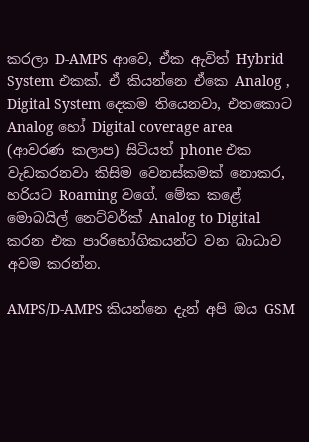කරලා D-AMPS ආවෙ, ඒක ඇවිත් Hybrid System එකක්. ඒ කියන්නෙ ඒකෙ Analog , Digital System දෙකම තියෙනවා, එතකොට Analog හෝ Digital coverage area (ආවරණ කලාප) සිටියත් phone එක වැඩකරනවා කිසිම වෙනස්කමක් නොකර, හරියට Roaming වගේ. මේක කළේ මොබයිල් නෙට්වර්ක් Analog to Digital කරන එක පාරිභෝගිකයන්ට වන බාධාව අවම කරන්න.

AMPS/D-AMPS කියන්නෙ දැන් අපි ඔය GSM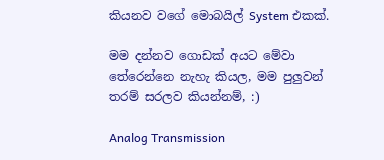කියනව වගේ මොබයිල් System එකක්.

මම දන්නව ගොඩක් අයට මේවා තේරෙන්නෙ නැහැ කියල, මම පුලුවන් තරම් සරලව කියන්නම්, :)

Analog Transmission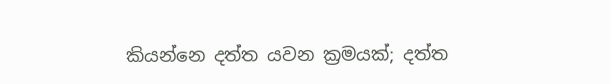කියන්නෙ දත්ත යවන ක්‍රමයක්; දත්ත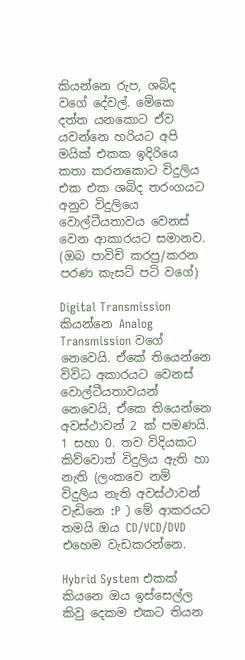කියන්නෙ රුප, ශබ්ද වගේ දේවල්. මේකෙ දත්ත යනකොට ඒව යවන්නෙ හරියට අපි මයික් එකක ඉදිරියෙ කතා කරනකොට විදුලිය එක එක ශබිද තරංගයට අනුව විදුලියෙ වොල්ටීයතාවය වෙනස් වෙන ආකාරයට සමානව. (ඔබ පාවිචි කරපු/කරන පරණ කැසට් පටි වගේ)

Digital Transmission කියන්නෙ Analog Transmission වගේ නෙවෙයි. ඒකේ තියෙන්නෙ විවිධ අකාරයට වෙනස් වොල්ටීයතාවයන් නෙවෙයි, ඒකෙ තියෙන්නෙ අවස්ථාවන් 2 ක් පමණයි. 1 සහා 0. තව විදියකට කිව්වොත් විදුලිය ඇති හා නැති (ලංකවෙ නම් විදුලිය නැති අවස්ථාවන් වැඩිනෙ :P ) මේ ආකරයට තමයි ඔය CD/VCD/DVD එ‍හෙම වැඩකරන්නෙ.

Hybrid System එකක් කියනෙ ඔය ඉස්සෙල්ල කිවු දෙකම එකට තියන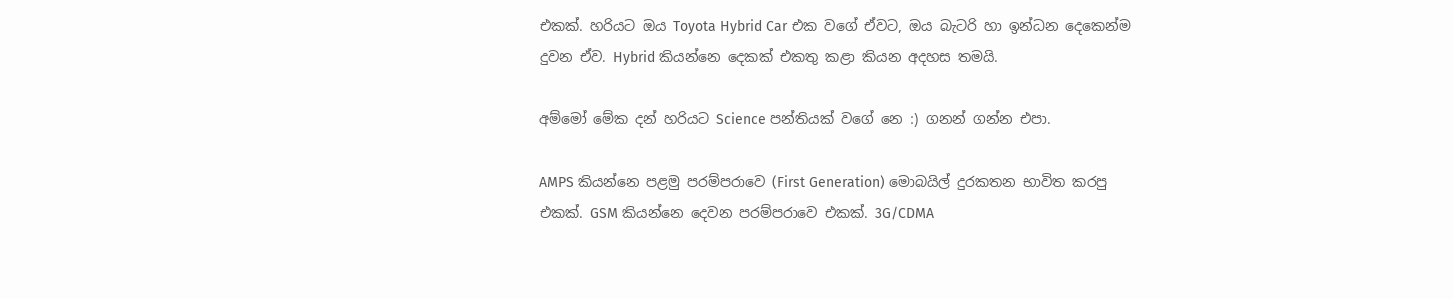එකක්. හරියට ඔය Toyota Hybrid Car එක වගේ ඒවට, ඔය බැටරි හා ඉන්ධන දෙකෙන්ම දුවන ඒව. Hybrid කියන්නෙ දෙකක් එකතු කළා කියන අදහස තමයි.

අම්මෝ මේක දන් හරියට Science පන්තියක් වගේ නෙ :) ගනන් ගන්න එපා.

AMPS කියන්නෙ පළමු පරම්පරාවෙ (First Generation) මොබයිල් දුරකතන භාවිත කරපු එකක්. GSM කියන්නෙ දෙවන පරම්පරාවෙ එකක්. 3G/CDMA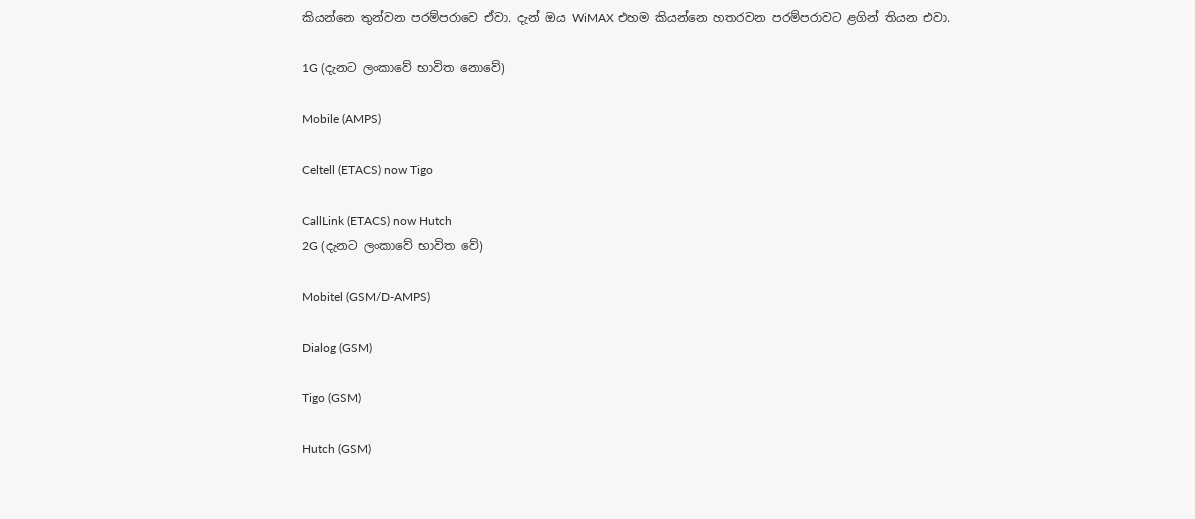කියන්නෙ තුන්වන පරම්පරාවෙ ඒවා. දැන් ඔය WiMAX එහම කියන්නෙ හතරවන පරම්පරාවට ළගින් තියන එවා.

1G (දැනට ලංකාවේ භාවිත නොවේ)

Mobile (AMPS)

Celtell (ETACS) now Tigo

CallLink (ETACS) now Hutch
2G (දැනට ලංකාවේ භාවිත වේ)

Mobitel (GSM/D-AMPS)

Dialog (GSM)

Tigo (GSM)

Hutch (GSM)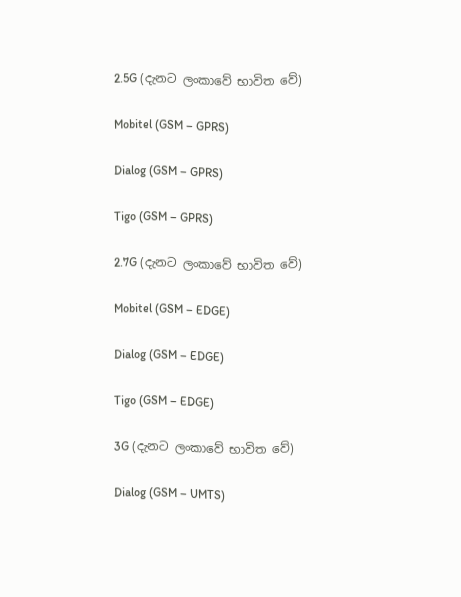2.5G (දැනට ලංකාවේ භාවිත වේ)

Mobitel (GSM – GPRS)

Dialog (GSM – GPRS)

Tigo (GSM – GPRS)

2.7G (දැනට ලංකාවේ භාවිත වේ)

Mobitel (GSM – EDGE)

Dialog (GSM – EDGE)

Tigo (GSM – EDGE)

3G (දැනට ලංකාවේ භාවිත වේ)

Dialog (GSM – UMTS)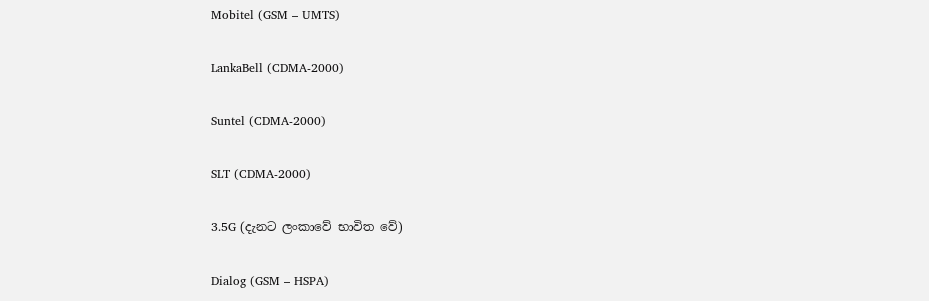Mobitel (GSM – UMTS)

LankaBell (CDMA-2000)

Suntel (CDMA-2000)

SLT (CDMA-2000)

3.5G (දැනට ලංකාවේ භාවිත වේ)

Dialog (GSM – HSPA)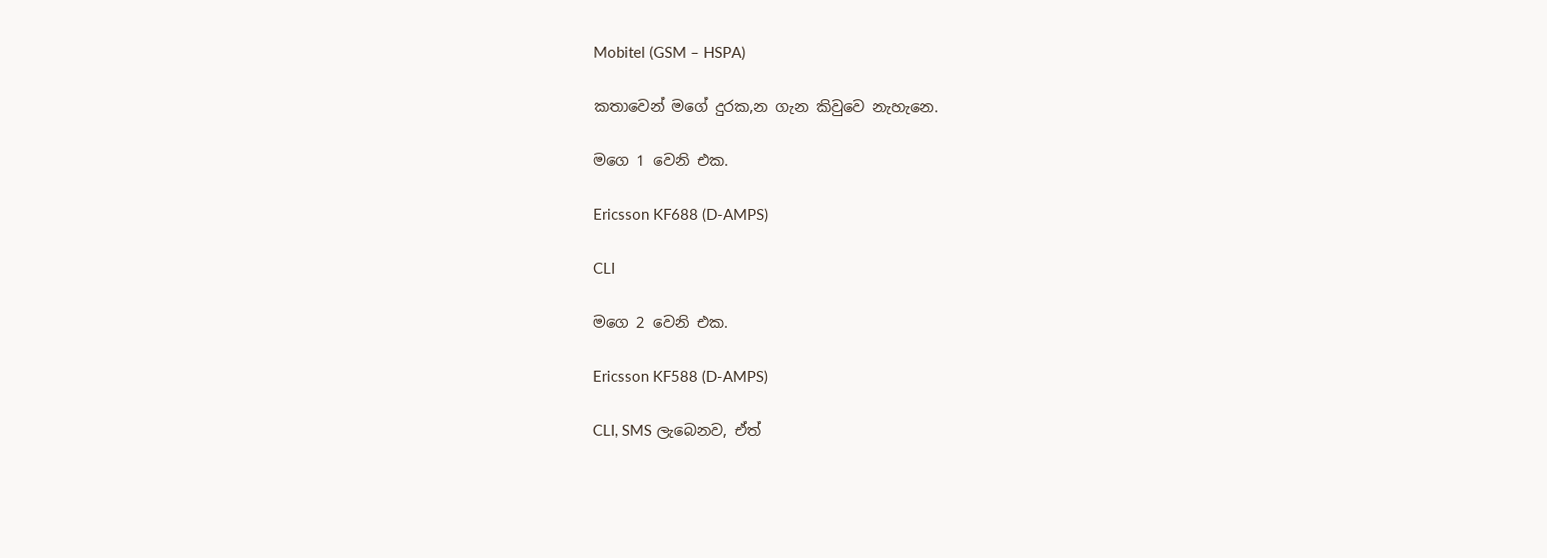Mobitel (GSM – HSPA)

කතාවෙන් මගේ දුරක,න ගැන කිවුවෙ නැහැනෙ.

මගෙ 1 වෙනි එක.

Ericsson KF688 (D-AMPS)

CLI

මගෙ 2 වෙනි එක.

Ericsson KF588 (D-AMPS)

CLI, SMS ලැබෙනව, ඒත්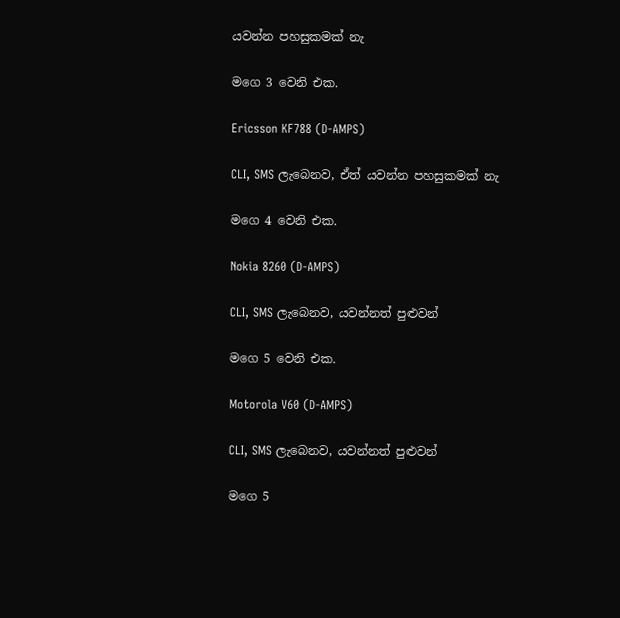යවන්න පහසුකමක් නැ

මගෙ 3 වෙනි එක.

Ericsson KF788 (D-AMPS)

CLI, SMS ලැබෙනව, ඒත් යවන්න පහසුකමක් නැ

මගෙ 4 වෙනි එක.

Nokia 8260 (D-AMPS)

CLI, SMS ලැබෙනව, යවන්නත් පුළුවන්

මගෙ 5 වෙනි එක.

Motorola V60 (D-AMPS)

CLI, SMS ලැබෙනව, යවන්නත් පුළුවන්

මගෙ 5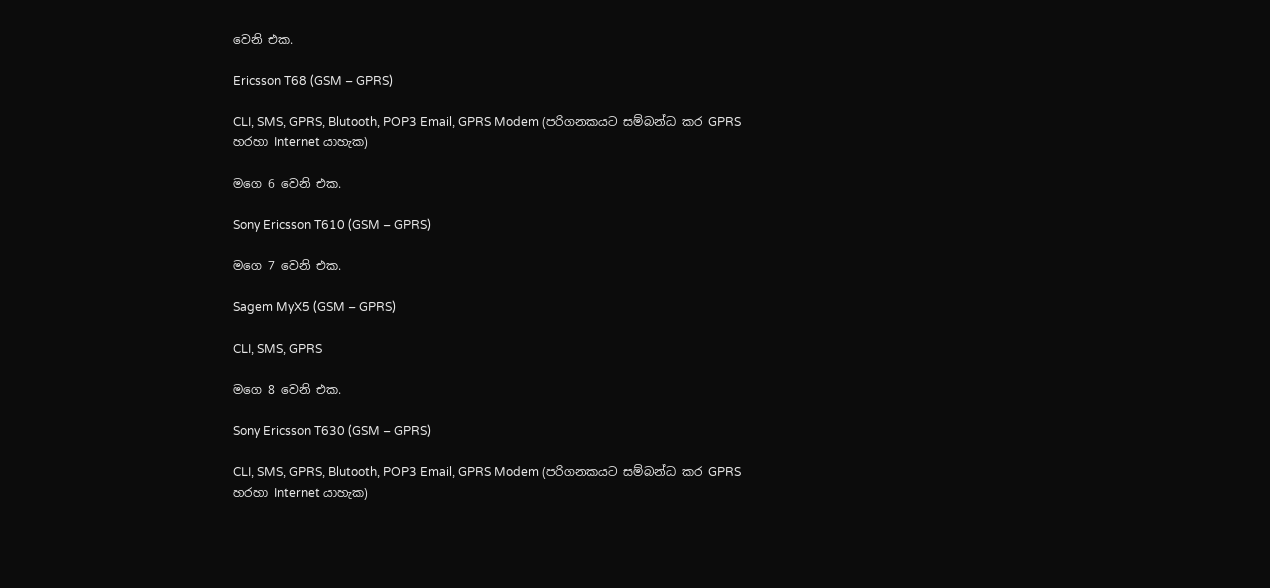වෙනි එක.

Ericsson T68 (GSM – GPRS)

CLI, SMS, GPRS, Blutooth, POP3 Email, GPRS Modem (පරිගනකයට සම්බන්ධ කර GPRS හරහා Internet යාහැක)

මගෙ 6 වෙනි එක.

Sony Ericsson T610 (GSM – GPRS)

මගෙ 7 වෙනි එක.

Sagem MyX5 (GSM – GPRS)

CLI, SMS, GPRS

මගෙ 8 වෙනි එක.

Sony Ericsson T630 (GSM – GPRS)

CLI, SMS, GPRS, Blutooth, POP3 Email, GPRS Modem (පරිගනකයට සම්බන්ධ කර GPRS හරහා Internet යාහැක)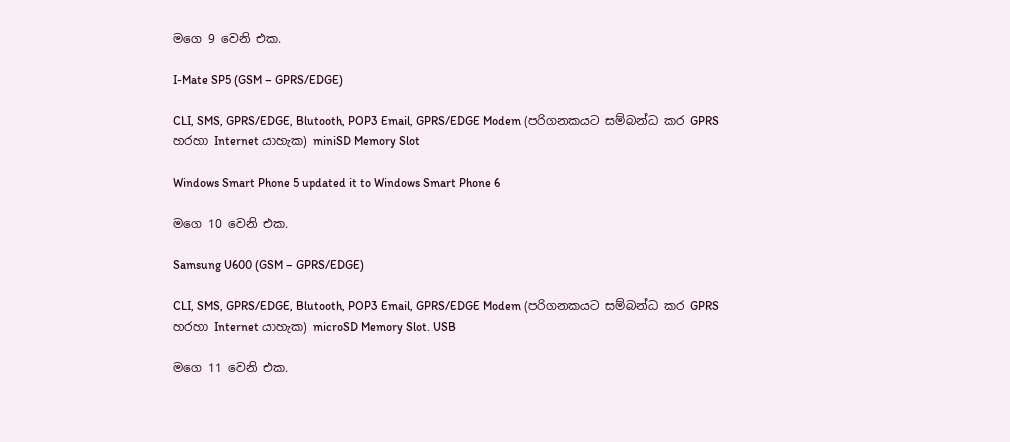මගෙ 9 වෙනි එක.

I-Mate SP5 (GSM – GPRS/EDGE)

CLI, SMS, GPRS/EDGE, Blutooth, POP3 Email, GPRS/EDGE Modem (පරිගනකයට සම්බන්ධ කර GPRS හරහා Internet යාහැක) miniSD Memory Slot

Windows Smart Phone 5 updated it to Windows Smart Phone 6

මගෙ 10 වෙනි එක.

Samsung U600 (GSM – GPRS/EDGE)

CLI, SMS, GPRS/EDGE, Blutooth, POP3 Email, GPRS/EDGE Modem (පරිගනකයට සම්බන්ධ කර GPRS හරහා Internet යාහැක) microSD Memory Slot. USB

මගෙ 11 වෙනි එක.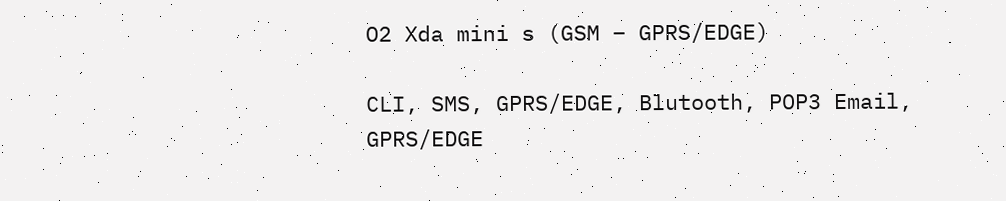O2 Xda mini s (GSM – GPRS/EDGE)

CLI, SMS, GPRS/EDGE, Blutooth, POP3 Email, GPRS/EDGE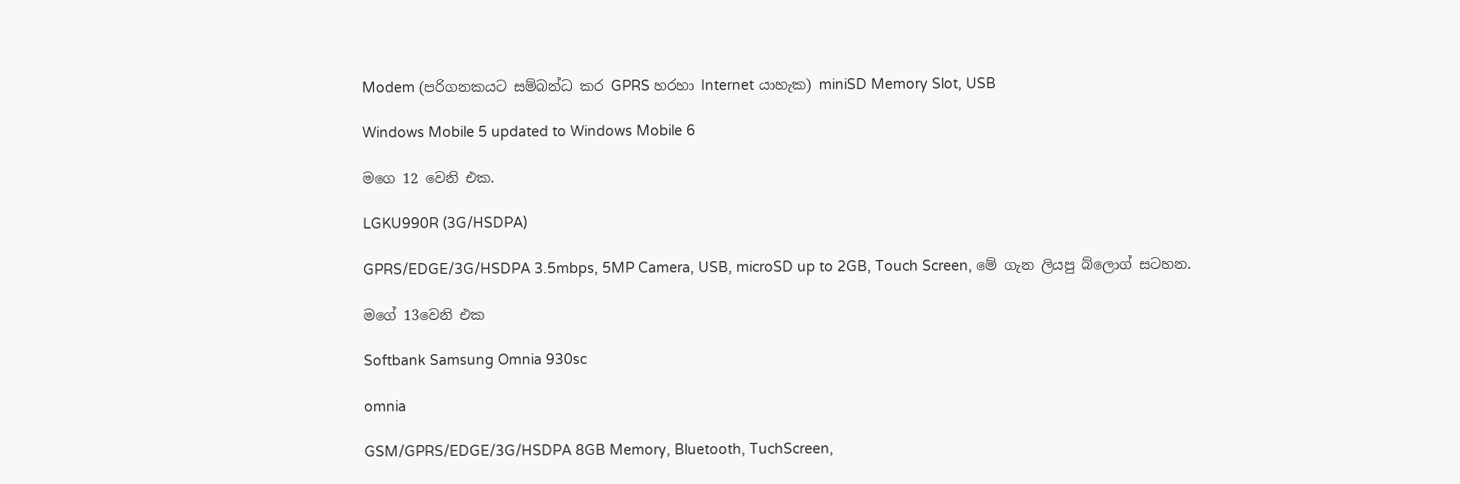Modem (පරිගනකයට සම්බන්ධ කර GPRS හරහා Internet යාහැක) miniSD Memory Slot, USB

Windows Mobile 5 updated to Windows Mobile 6

මගෙ 12 වෙනි එක.

LGKU990R (3G/HSDPA)

GPRS/EDGE/3G/HSDPA 3.5mbps, 5MP Camera, USB, microSD up to 2GB, Touch Screen, මේ ගැන ලියපු බ්ලොග් සටහන.

මගේ 13වෙනි එක

Softbank Samsung Omnia 930sc

omnia

GSM/GPRS/EDGE/3G/HSDPA 8GB Memory, Bluetooth, TuchScreen,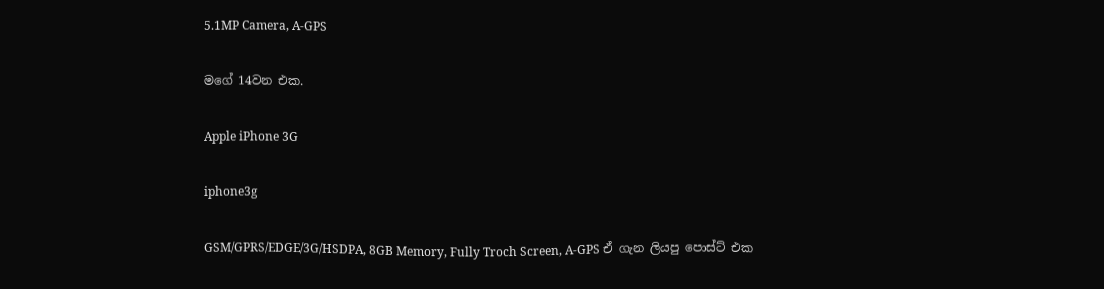5.1MP Camera, A-GPS

මගේ 14වන එක.

Apple iPhone 3G

iphone3g

GSM/GPRS/EDGE/3G/HSDPA, 8GB Memory, Fully Troch Screen, A-GPS ඒ ගැන ලියපු පොස්ට් එක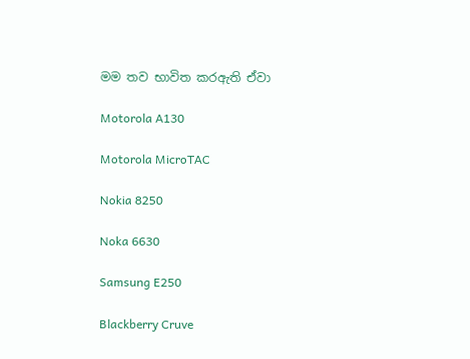මම තව භාවිත කරඇති ඒවා

Motorola A130

Motorola MicroTAC

Nokia 8250

Noka 6630

Samsung E250

Blackberry Cruve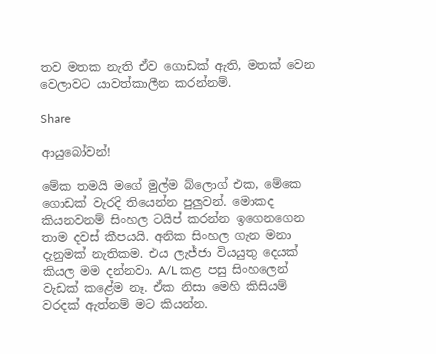තව මතක නැති ඒව ගොඩක් ඇති, මතක් වෙන වෙලාවට යාවත්කාලීන කරන්නම්.

Share

ආයුබෝවන්!

මේක තමයි මගේ මුල්ම බ්ලොග් එක, මේකෙ ගොඩක් වැරදි තියෙන්න පුලුවන්. මොකද කියනවනම් සිංහල ටයිප් කරන්න ඉගෙනගෙන තාම දවස් කීපයයි. අනික සිංහල ගැන මනා දැනුමක් නැතිකම. එය ලැජ්ජා වියයුතු දෙයක් කියල මම දන්නවා. A/L කළ පසු සිංහලෙන් වැඩක් කළේම නෑ. ඒක නිසා මෙහි කිසියම් වරදක් ඇත්නම් මට කියන්න.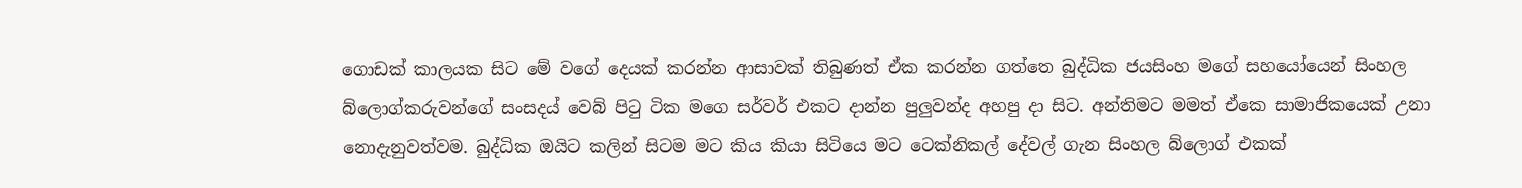ගොඩක් කාලයක සිට මේ වගේ දෙයක් කරන්න ආසාවක් තිබුණත් ඒක කරන්න ගත්තෙ බුද්ධික ජයසිංහ මගේ සහයෝයෙන් සිංහල බ්ලොග්කරුවන්ගේ සංසදය් වෙබ් පිටු ටික මගෙ සර්වර් එකට දාන්න පුලුවන්ද අහපු දා සිට. අන්තිමට මමත් ඒකෙ සාමාජිකයෙක් උනා නොදැනුවත්වම. බුද්ධික ඔයිට කලින් සිටම මට කිය කියා සිටියෙ මට ටෙක්නිකල් දේවල් ගැන සිංහල බ්ලොග් එකක්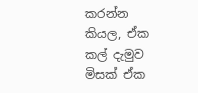කරන්න කියල, ඒක කල් දැමුව මිසක් ඒක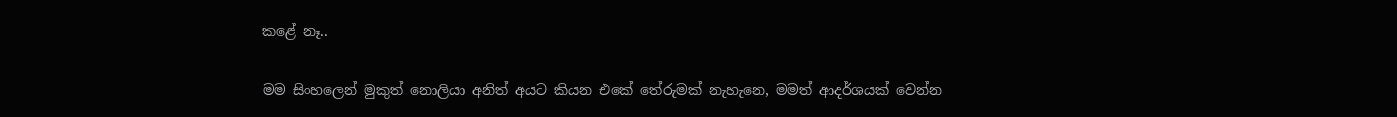කළේ නෑ..

මම සිංහලෙන් මුකුත් නොලියා අනිත් අයට කියන එකේ තේරුමක් නැහැනෙ, මමත් ආදර්ශයක් වෙන්න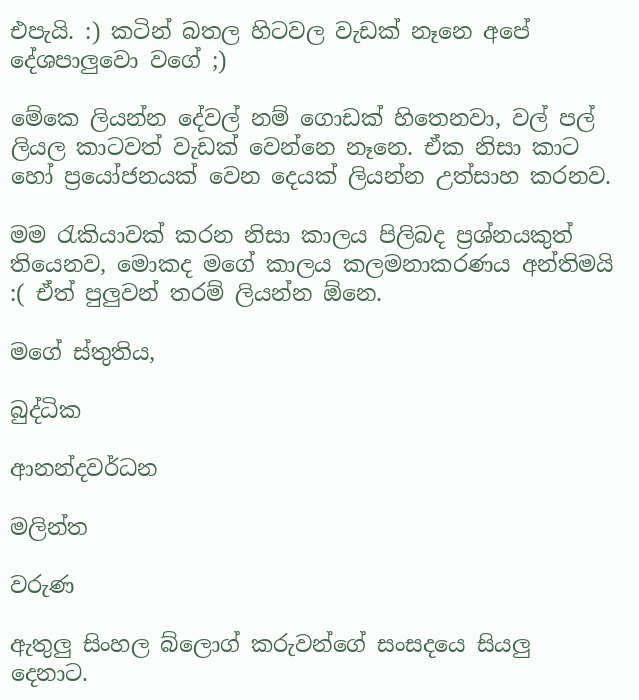එපැයි. :) කටින් බතල හිටවල වැඩක් නෑනෙ අපේ දේශපාලුවො වගේ ;)

මේකෙ ලියන්න දේවල් නම් ගොඩක් හිතෙනවා, වල් පල් ලියල කාටවත් වැඩක් වෙන්නෙ නෑනෙ. ඒක නිසා කාට හෝ ප්‍රයෝජනයක් වෙන දෙයක් ලියන්න උත්සාහ කරනව.

මම රැකියාවක් කරන නිසා කාලය පිලිබද ප්‍රශ්නයකුත් තියෙනව, මොකද මගේ කාලය කලමනාකරණය අන්තිමයි :( ඒත් පුලුවන් තරම් ලියන්න ඕනෙ.

මගේ ස්තුතිය,

බුද්ධික

ආනන්දවර්ධන

මලින්ත

වරුණ

ඇතුලු සිංහල බ්ලොග් කරුවන්ගේ සංසදයෙ සියලු දෙනාට.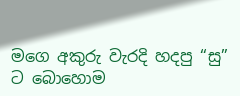මගෙ අකුරු වැරදි හදපු “සු” ට බොහොම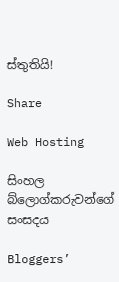ස්තුතියි!

Share

Web Hosting

සිංහල බ්ලොග්කරුවන්ගේ සංසදය

Bloggers’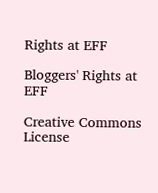Rights at EFF

Bloggers' Rights at EFF

Creative Commons License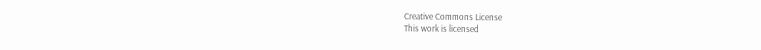Creative Commons License
This work is licensed